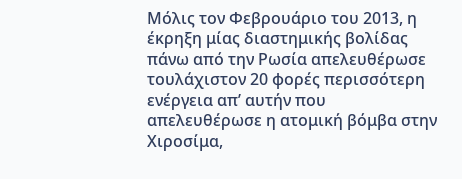Μόλις τον Φεβρουάριο του 2013, η έκρηξη μίας διαστημικής βολίδας πάνω από την Ρωσία απελευθέρωσε τουλάχιστον 20 φορές περισσότερη ενέργεια απ’ αυτήν που απελευθέρωσε η ατομική βόμβα στην Χιροσίμα,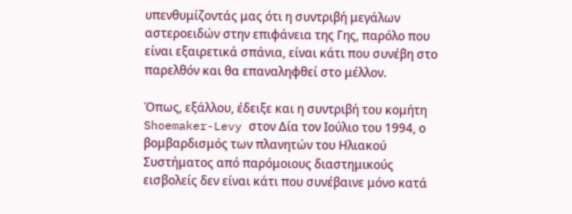υπενθυμίζοντάς μας ότι η συντριβή μεγάλων αστεροειδών στην επιφάνεια της Γης, παρόλο που είναι εξαιρετικά σπάνια, είναι κάτι που συνέβη στο παρελθόν και θα επαναληφθεί στο μέλλον.

Όπως, εξάλλου, έδειξε και η συντριβή του κομήτη Shoemaker-Levy στον Δία τον Ιούλιο του 1994, ο βομβαρδισμός των πλανητών του Ηλιακού Συστήματος από παρόμοιους διαστημικούς εισβολείς δεν είναι κάτι που συνέβαινε μόνο κατά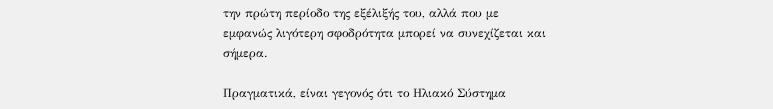την πρώτη περίοδο της εξέλιξής του, αλλά που με εμφανώς λιγότερη σφοδρότητα μπορεί να συνεχίζεται και σήμερα.

Πραγματικά, είναι γεγονός ότι το Ηλιακό Σύστημα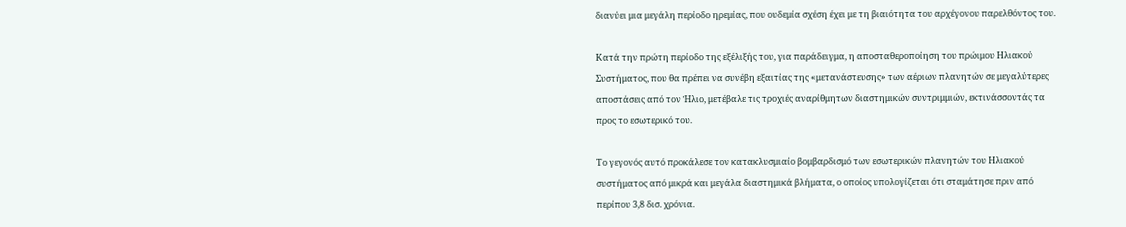διανύει μια μεγάλη περίοδο ηρεμίας, που ουδεμία σχέση έχει με τη βιαιότητα του αρχέγονου παρελθόντος του.

Κατά την πρώτη περίοδο της εξέλιξής του, για παράδειγμα, η αποσταθεροποίηση του πρώιμου Ηλιακού Συστήματος, που θα πρέπει να συνέβη εξαιτίας της «μετανάστευσης» των αέριων πλανητών σε μεγαλύτερες αποστάσεις από τον Ήλιο, μετέβαλε τις τροχιές αναρίθμητων διαστημικών συντριμμιών, εκτινάσσοντάς τα προς το εσωτερικό του.

Το γεγονός αυτό προκάλεσε τον κατακλυσμιαίο βομβαρδισμό των εσωτερικών πλανητών του Ηλιακού συστήματος από μικρά και μεγάλα διαστημικά βλήματα, ο οποίος υπολογίζεται ότι σταμάτησε πριν από περίπου 3,8 δισ. χρόνια.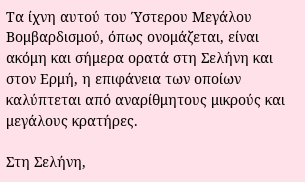Τα ίχνη αυτού του Ύστερου Μεγάλου Βομβαρδισμού, όπως ονομάζεται, είναι ακόμη και σήμερα ορατά στη Σελήνη και στον Ερμή, η επιφάνεια των οποίων καλύπτεται από αναρίθμητους μικρούς και μεγάλους κρατήρες.

Στη Σελήνη,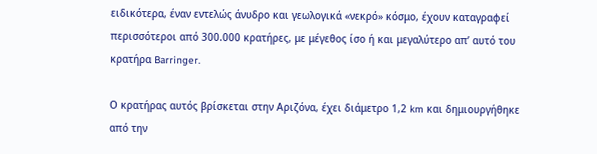ειδικότερα, έναν εντελώς άνυδρο και γεωλογικά «νεκρό» κόσμο, έχουν καταγραφεί περισσότεροι από 300.000 κρατήρες, με μέγεθος ίσο ή και μεγαλύτερο απ’ αυτό του κρατήρα Barringer.

Ο κρατήρας αυτός βρίσκεται στην Αριζόνα, έχει διάμετρο 1,2 km και δημιουργήθηκε από την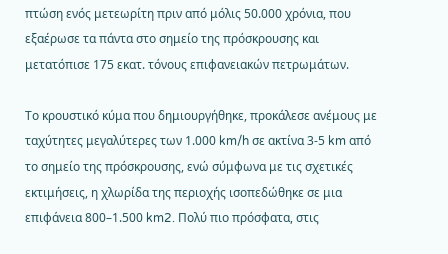πτώση ενός μετεωρίτη πριν από μόλις 50.000 χρόνια, που εξαέρωσε τα πάντα στο σημείο της πρόσκρουσης και μετατόπισε 175 εκατ. τόνους επιφανειακών πετρωμάτων.

Το κρουστικό κύμα που δημιουργήθηκε, προκάλεσε ανέμους με ταχύτητες μεγαλύτερες των 1.000 km/h σε ακτίνα 3-5 km από το σημείο της πρόσκρουσης, ενώ σύμφωνα με τις σχετικές εκτιμήσεις, η χλωρίδα της περιοχής ισοπεδώθηκε σε μια επιφάνεια 800–1.500 km2. Πολύ πιο πρόσφατα, στις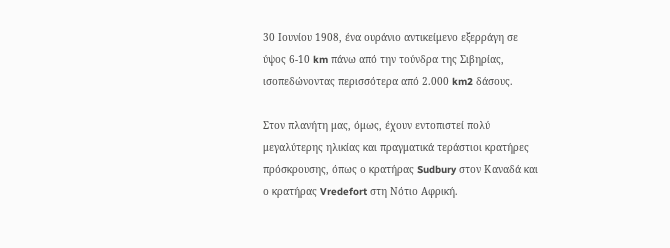30 Ιουνίου 1908, ένα ουράνιο αντικείμενο εξερράγη σε ύψος 6-10 km πάνω από την τούνδρα της Σιβηρίας, ισοπεδώνοντας περισσότερα από 2.000 km2 δάσους.

Στον πλανήτη μας, όμως, έχουν εντοπιστεί πολύ μεγαλύτερης ηλικίας και πραγματικά τεράστιοι κρατήρες πρόσκρουσης, όπως ο κρατήρας Sudbury στον Καναδά και ο κρατήρας Vredefort στη Νότιο Αφρική.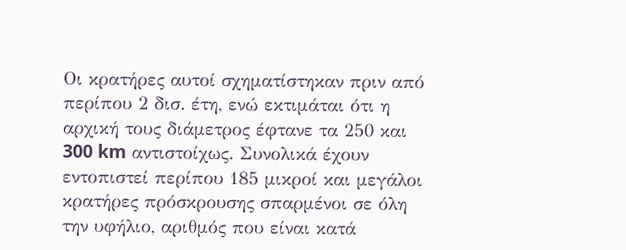Οι κρατήρες αυτοί σχηματίστηκαν πριν από περίπου 2 δισ. έτη, ενώ εκτιμάται ότι η αρχική τους διάμετρος έφτανε τα 250 και 300 km αντιστοίχως. Συνολικά έχουν εντοπιστεί περίπου 185 μικροί και μεγάλοι κρατήρες πρόσκρουσης σπαρμένοι σε όλη την υφήλιο, αριθμός που είναι κατά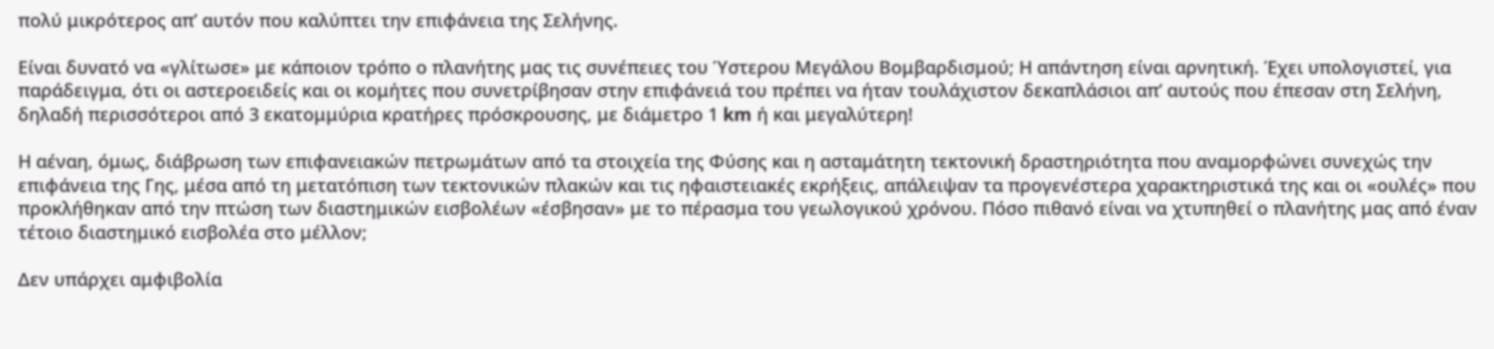πολύ μικρότερος απ’ αυτόν που καλύπτει την επιφάνεια της Σελήνης.

Είναι δυνατό να «γλίτωσε» με κάποιον τρόπο ο πλανήτης μας τις συνέπειες του Ύστερου Μεγάλου Βομβαρδισμού; Η απάντηση είναι αρνητική. Έχει υπολογιστεί, για παράδειγμα, ότι οι αστεροειδείς και οι κομήτες που συνετρίβησαν στην επιφάνειά του πρέπει να ήταν τουλάχιστον δεκαπλάσιοι απ’ αυτούς που έπεσαν στη Σελήνη, δηλαδή περισσότεροι από 3 εκατομμύρια κρατήρες πρόσκρουσης, με διάμετρο 1 km ή και μεγαλύτερη!

Η αέναη, όμως, διάβρωση των επιφανειακών πετρωμάτων από τα στοιχεία της Φύσης και η ασταμάτητη τεκτονική δραστηριότητα που αναμορφώνει συνεχώς την επιφάνεια της Γης, μέσα από τη μετατόπιση των τεκτονικών πλακών και τις ηφαιστειακές εκρήξεις, απάλειψαν τα προγενέστερα χαρακτηριστικά της και οι «ουλές» που προκλήθηκαν από την πτώση των διαστημικών εισβολέων «έσβησαν» με το πέρασμα του γεωλογικού χρόνου. Πόσο πιθανό είναι να χτυπηθεί ο πλανήτης μας από έναν τέτοιο διαστημικό εισβολέα στο μέλλον;

Δεν υπάρχει αμφιβολία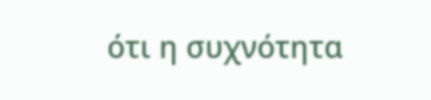ότι η συχνότητα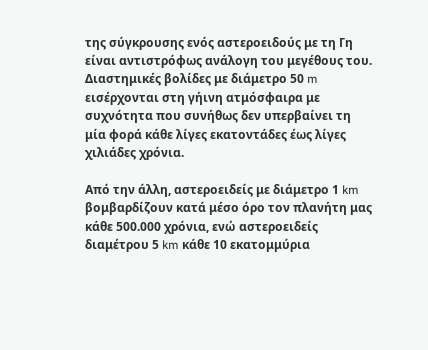της σύγκρουσης ενός αστεροειδούς με τη Γη είναι αντιστρόφως ανάλογη του μεγέθους του. Διαστημικές βολίδες με διάμετρο 50 m εισέρχονται στη γήινη ατμόσφαιρα με συχνότητα που συνήθως δεν υπερβαίνει τη μία φορά κάθε λίγες εκατοντάδες έως λίγες χιλιάδες χρόνια.

Από την άλλη, αστεροειδείς με διάμετρο 1 km βομβαρδίζουν κατά μέσο όρο τον πλανήτη μας κάθε 500.000 χρόνια, ενώ αστεροειδείς διαμέτρου 5 km κάθε 10 εκατομμύρια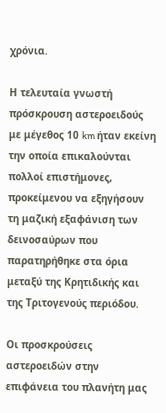χρόνια.

Η τελευταία γνωστή πρόσκρουση αστεροειδούς με μέγεθος 10 km ήταν εκείνη την οποία επικαλούνται πολλοί επιστήμονες, προκείμενου να εξηγήσουν τη μαζική εξαφάνιση των δεινοσαύρων που παρατηρήθηκε στα όρια μεταξύ της Κρητιδικής και της Τριτογενούς περιόδου.

Οι προσκρούσεις αστεροειδών στην επιφάνεια του πλανήτη μας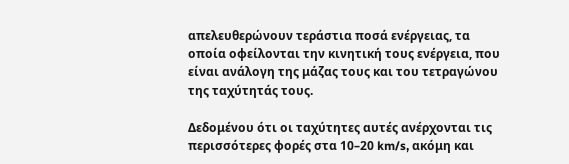απελευθερώνουν τεράστια ποσά ενέργειας, τα οποία οφείλονται την κινητική τους ενέργεια, που είναι ανάλογη της μάζας τους και του τετραγώνου της ταχύτητάς τους.

Δεδομένου ότι οι ταχύτητες αυτές ανέρχονται τις περισσότερες φορές στα 10–20 km/s, ακόμη και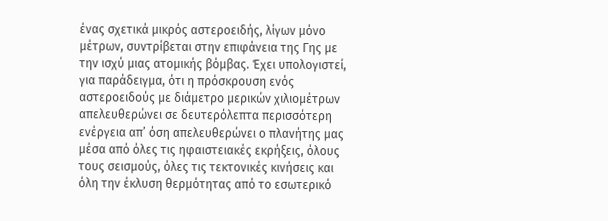ένας σχετικά μικρός αστεροειδής, λίγων μόνο μέτρων, συντρίβεται στην επιφάνεια της Γης με την ισχύ μιας ατομικής βόμβας. Έχει υπολογιστεί, για παράδειγμα, ότι η πρόσκρουση ενός αστεροειδούς με διάμετρο μερικών χιλιομέτρων απελευθερώνει σε δευτερόλεπτα περισσότερη ενέργεια απ’ όση απελευθερώνει ο πλανήτης μας μέσα από όλες τις ηφαιστειακές εκρήξεις, όλους τους σεισμούς, όλες τις τεκτονικές κινήσεις και όλη την έκλυση θερμότητας από το εσωτερικό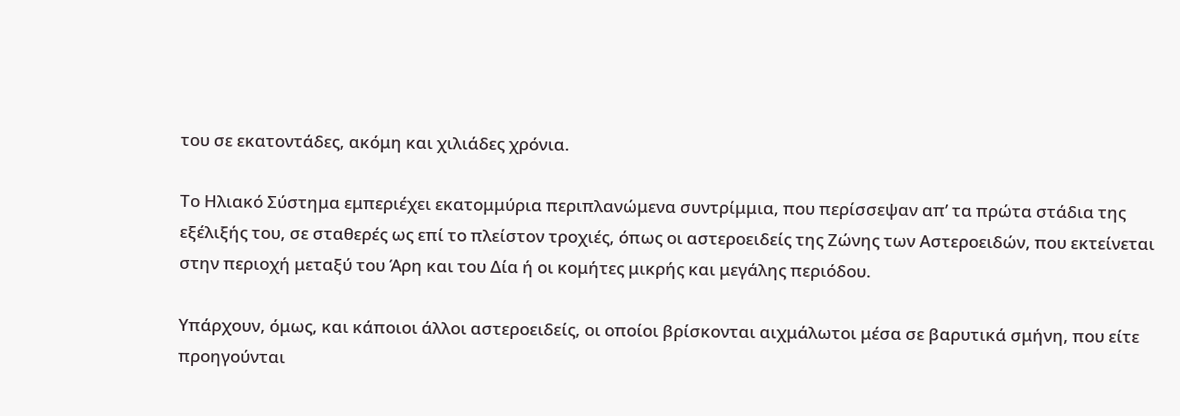του σε εκατοντάδες, ακόμη και χιλιάδες χρόνια.

Το Ηλιακό Σύστημα εμπεριέχει εκατομμύρια περιπλανώμενα συντρίμμια, που περίσσεψαν απ’ τα πρώτα στάδια της εξέλιξής του, σε σταθερές ως επί το πλείστον τροχιές, όπως οι αστεροειδείς της Ζώνης των Αστεροειδών, που εκτείνεται στην περιοχή μεταξύ του Άρη και του Δία ή οι κομήτες μικρής και μεγάλης περιόδου.

Υπάρχουν, όμως, και κάποιοι άλλοι αστεροειδείς, οι οποίοι βρίσκονται αιχμάλωτοι μέσα σε βαρυτικά σμήνη, που είτε προηγούνται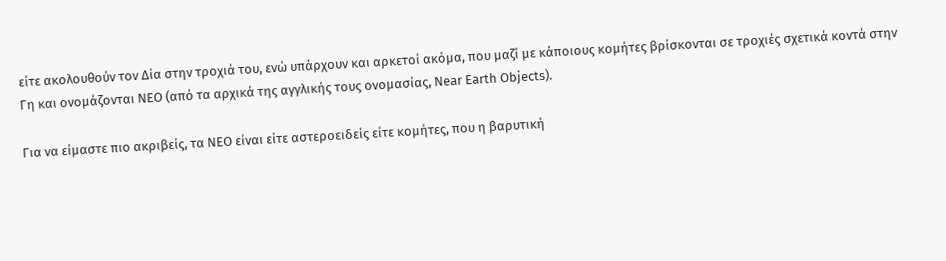είτε ακολουθούν τον Δία στην τροχιά του, ενώ υπάρχουν και αρκετοί ακόμα, που μαζί με κάποιους κομήτες βρίσκονται σε τροχιές σχετικά κοντά στην Γη και ονομάζονται NEO (από τα αρχικά της αγγλικής τους ονομασίας, Near Earth Objects).

Για να είμαστε πιο ακριβείς, τα NEO είναι είτε αστεροειδείς είτε κομήτες, που η βαρυτική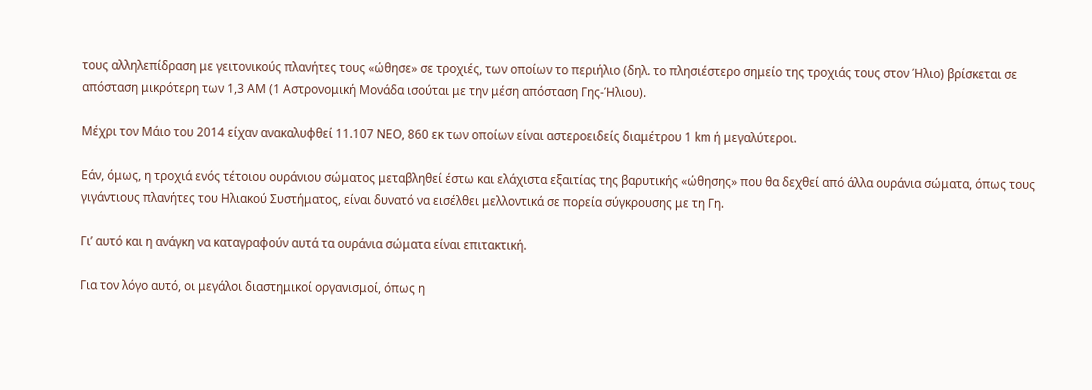τους αλληλεπίδραση με γειτονικούς πλανήτες τους «ώθησε» σε τροχιές, των οποίων το περιήλιο (δηλ. το πλησιέστερο σημείο της τροχιάς τους στον Ήλιο) βρίσκεται σε απόσταση μικρότερη των 1,3 ΑΜ (1 Αστρονομική Μονάδα ισούται με την μέση απόσταση Γης-Ήλιου).

Μέχρι τον Μάιο του 2014 είχαν ανακαλυφθεί 11.107 ΝΕΟ, 860 εκ των οποίων είναι αστεροειδείς διαμέτρου 1 km ή μεγαλύτεροι.

Εάν, όμως, η τροχιά ενός τέτοιου ουράνιου σώματος μεταβληθεί έστω και ελάχιστα εξαιτίας της βαρυτικής «ώθησης» που θα δεχθεί από άλλα ουράνια σώματα, όπως τους γιγάντιους πλανήτες του Ηλιακού Συστήματος, είναι δυνατό να εισέλθει μελλοντικά σε πορεία σύγκρουσης με τη Γη.

Γι’ αυτό και η ανάγκη να καταγραφούν αυτά τα ουράνια σώματα είναι επιτακτική.

Για τον λόγο αυτό, οι μεγάλοι διαστημικοί οργανισμοί, όπως η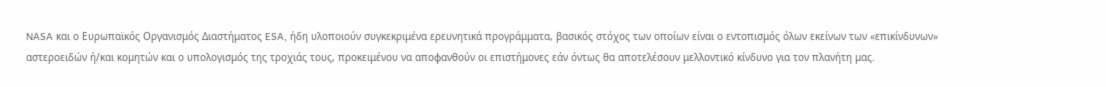NASA και ο Ευρωπαϊκός Οργανισμός Διαστήματος ESA, ήδη υλοποιούν συγκεκριμένα ερευνητικά προγράμματα, βασικός στόχος των οποίων είναι ο εντοπισμός όλων εκείνων των «επικίνδυνων» αστεροειδών ή/και κομητών και ο υπολογισμός της τροχιάς τους, προκειμένου να αποφανθούν οι επιστήμονες εάν όντως θα αποτελέσουν μελλοντικό κίνδυνο για τον πλανήτη μας.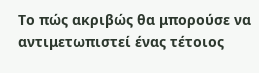Το πώς ακριβώς θα μπορούσε να αντιμετωπιστεί ένας τέτοιος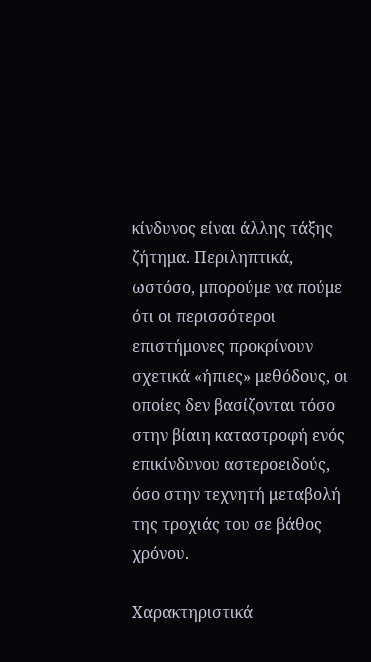κίνδυνος είναι άλλης τάξης ζήτημα. Περιληπτικά, ωστόσο, μπορούμε να πούμε ότι οι περισσότεροι επιστήμονες προκρίνουν σχετικά «ήπιες» μεθόδους, οι οποίες δεν βασίζονται τόσο στην βίαιη καταστροφή ενός επικίνδυνου αστεροειδούς, όσο στην τεχνητή μεταβολή της τροχιάς του σε βάθος χρόνου.

Χαρακτηριστικά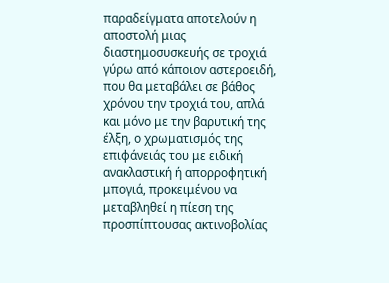παραδείγματα αποτελούν η αποστολή μιας διαστημοσυσκευής σε τροχιά γύρω από κάποιον αστεροειδή, που θα μεταβάλει σε βάθος χρόνου την τροχιά του, απλά και μόνο με την βαρυτική της έλξη, ο χρωματισμός της επιφάνειάς του με ειδική ανακλαστική ή απορροφητική μπογιά, προκειμένου να μεταβληθεί η πίεση της προσπίπτουσας ακτινοβολίας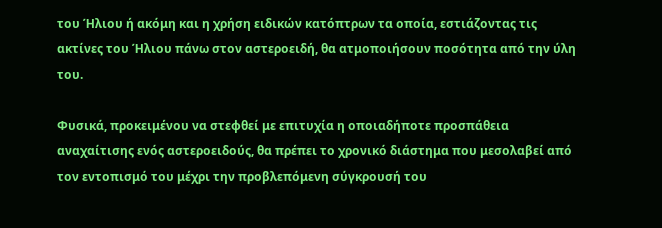του Ήλιου ή ακόμη και η χρήση ειδικών κατόπτρων τα οποία, εστιάζοντας τις ακτίνες του Ήλιου πάνω στον αστεροειδή, θα ατμοποιήσουν ποσότητα από την ύλη του.

Φυσικά, προκειμένου να στεφθεί με επιτυχία η οποιαδήποτε προσπάθεια αναχαίτισης ενός αστεροειδούς, θα πρέπει το χρονικό διάστημα που μεσολαβεί από τον εντοπισμό του μέχρι την προβλεπόμενη σύγκρουσή του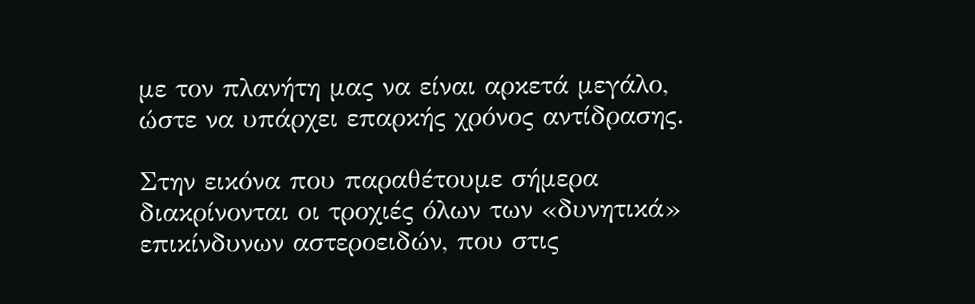με τον πλανήτη μας να είναι αρκετά μεγάλο, ώστε να υπάρχει επαρκής χρόνος αντίδρασης.

Στην εικόνα που παραθέτουμε σήμερα διακρίνονται οι τροχιές όλων των «δυνητικά» επικίνδυνων αστεροειδών, που στις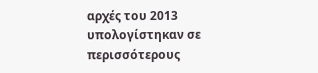αρχές του 2013 υπολογίστηκαν σε περισσότερους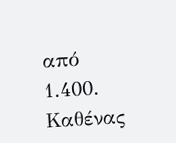από 1.400. Καθένας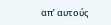απ’ αυτούς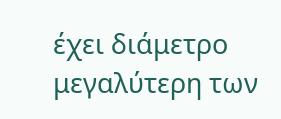έχει διάμετρο μεγαλύτερη των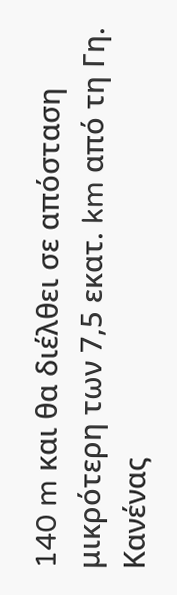140 m και θα διέλθει σε απόσταση μικρότερη των 7,5 εκατ. km από τη Γη. Κανένας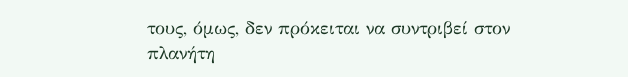τους, όμως, δεν πρόκειται να συντριβεί στον πλανήτη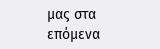μας στα επόμενα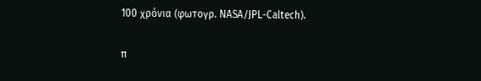100 χρόνια (φωτογρ. NASA/JPL-Caltech).

π